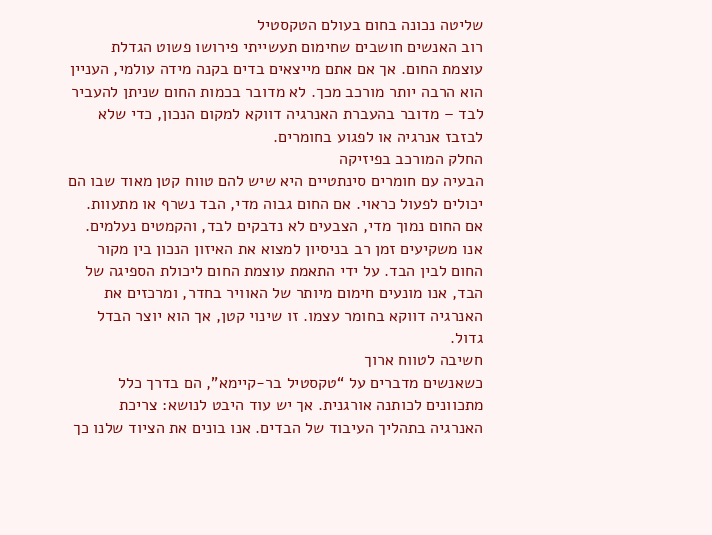שליטה נכונה בחום בעולם הטקסטיל
רוב האנשים חושבים שחימום תעשייתי פירושו פשוט הגדלת עוצמת החום. אך אם אתם מייצאים בדים בקנה מידה עולמי, העניין הוא הרבה יותר מורכב מכך. לא מדובר בכמות החום שניתן להעביר לבד – מדובר בהעברת האנרגיה דווקא למקום הנכון, כדי שלא לבזבז אנרגיה או לפגוע בחומרים.
החלק המורכב בפיזיקה
הבעיה עם חומרים סינתטיים היא שיש להם טווח קטן מאוד שבו הם יכולים לפעול כראוי. אם החום גבוה מדי, הבד נשרף או מתעוות. אם החום נמוך מדי, הצבעים לא נדבקים לבד, והקמטים נעלמים. אנו משקיעים זמן רב בניסיון למצוא את האיזון הנכון בין מקור החום לבין הבד. על ידי התאמת עוצמת החום ליכולת הספיגה של הבד, אנו מונעים חימום מיותר של האוויר בחדר, ומרכזים את האנרגיה דווקא בחומר עצמו. זו שינוי קטן, אך הוא יוצר הבדל גדול.
חשיבה לטווח ארוך
כשאנשים מדברים על “טקסטיל בר-קיימא”, הם בדרך כלל מתכוונים לכותנה אורגנית. אך יש עוד היבט לנושא: צריכת האנרגיה בתהליך העיבוד של הבדים. אנו בונים את הציוד שלנו כך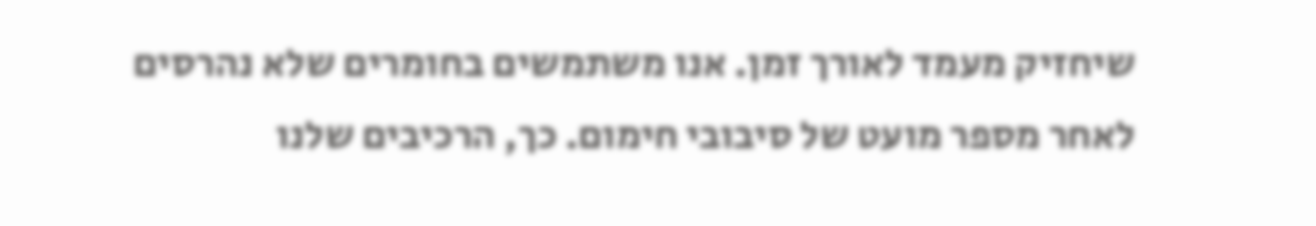שיחזיק מעמד לאורך זמן. אנו משתמשים בחומרים שלא נהרסים לאחר מספר מועט של סיבובי חימום. כך, הרכיבים שלנו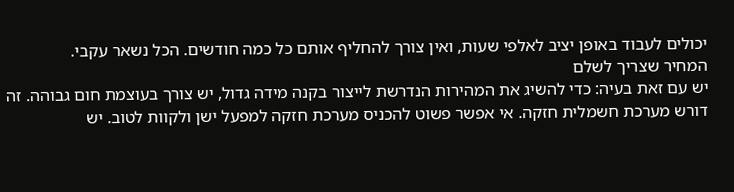יכולים לעבוד באופן יציב לאלפי שעות, ואין צורך להחליף אותם כל כמה חודשים. הכל נשאר עקבי.
המחיר שצריך לשלם
יש עם זאת בעיה: כדי להשיג את המהירות הנדרשת לייצור בקנה מידה גדול, יש צורך בעוצמת חום גבוהה. זה דורש מערכת חשמלית חזקה. אי אפשר פשוט להכניס מערכת חזקה למפעל ישן ולקוות לטוב. יש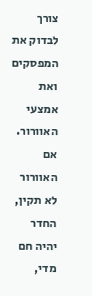צורך לבדוק את המפסקים ואת אמצעי האוורור. אם האוורור לא תקין, החדר יהיה חם מדי,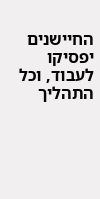החיישנים יפסיקו לעבוד, וכל התהליך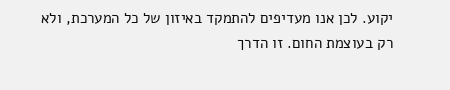יקוע. לכן אנו מעדיפים להתמקד באיזון של כל המערכת, ולא רק בעוצמת החום. זו הדרך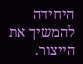היחידה להמשיך את הייצור.